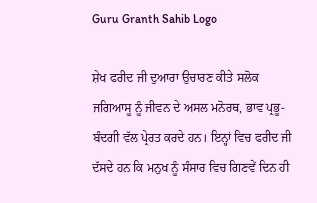Guru Granth Sahib Logo

ਸ਼ੇਖ ਫਰੀਦ ਜੀ ਦੁਆਰਾ ਉਚਾਰਣ ਕੀਤੇ ਸਲੋਕ ਜਗਿਆਸੂ ਨੂੰ ਜੀਵਨ ਦੇ ਅਸਲ ਮਨੋਰਥ, ਭਾਵ ਪ੍ਰਭੂ-ਬੰਦਗੀ ਵੱਲ ਪ੍ਰੇਰਤ ਕਰਦੇ ਹਨ। ਇਨ੍ਹਾਂ ਵਿਚ ਫਰੀਦ ਜੀ ਦੱਸਦੇ ਹਨ ਕਿ ਮਨੁਖ ਨੂੰ ਸੰਸਾਰ ਵਿਚ ਗਿਣਵੇਂ ਦਿਨ ਹੀ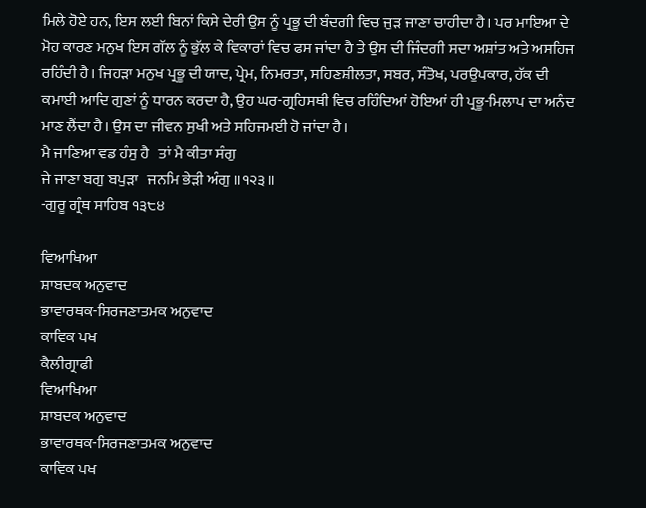ਮਿਲੇ ਹੋਏ ਹਨ, ਇਸ ਲਈ ਬਿਨਾਂ ਕਿਸੇ ਦੇਰੀ ਉਸ ਨੂੰ ਪ੍ਰਭੂ ਦੀ ਬੰਦਗੀ ਵਿਚ ਜੁੜ ਜਾਣਾ ਚਾਹੀਦਾ ਹੈ। ਪਰ ਮਾਇਆ ਦੇ ਮੋਹ ਕਾਰਣ ਮਨੁਖ ਇਸ ਗੱਲ ਨੂੰ ਭੁੱਲ ਕੇ ਵਿਕਾਰਾਂ ਵਿਚ ਫਸ ਜਾਂਦਾ ਹੈ ਤੇ ਉਸ ਦੀ ਜਿੰਦਗੀ ਸਦਾ ਅਸ਼ਾਂਤ ਅਤੇ ਅਸਹਿਜ ਰਹਿੰਦੀ ਹੈ। ਜਿਹੜਾ ਮਨੁਖ ਪ੍ਰਭੂ ਦੀ ਯਾਦ, ਪ੍ਰੇਮ, ਨਿਮਰਤਾ, ਸਹਿਣਸ਼ੀਲਤਾ, ਸਬਰ, ਸੰਤੋਖ, ਪਰਉਪਕਾਰ, ਹੱਕ ਦੀ ਕਮਾਈ ਆਦਿ ਗੁਣਾਂ ਨੂੰ ਧਾਰਨ ਕਰਦਾ ਹੈ, ਉਹ ਘਰ-ਗ੍ਰਹਿਸਥੀ ਵਿਚ ਰਹਿੰਦਿਆਂ ਹੋਇਆਂ ਹੀ ਪ੍ਰਭੂ-ਮਿਲਾਪ ਦਾ ਅਨੰਦ ਮਾਣ ਲੈਂਦਾ ਹੈ। ਉਸ ਦਾ ਜੀਵਨ ਸੁਖੀ ਅਤੇ ਸਹਿਜਮਈ ਹੋ ਜਾਂਦਾ ਹੈ।
ਮੈ ਜਾਣਿਆ ਵਡ ਹੰਸੁ ਹੈ   ਤਾਂ ਮੈ ਕੀਤਾ ਸੰਗੁ
ਜੇ ਜਾਣਾ ਬਗੁ ਬਪੁੜਾ   ਜਨਮਿ ਭੇੜੀ ਅੰਗੁ ॥੧੨੩॥
-ਗੁਰੂ ਗ੍ਰੰਥ ਸਾਹਿਬ ੧੩੮੪

ਵਿਆਖਿਆ
ਸ਼ਾਬਦਕ ਅਨੁਵਾਦ
ਭਾਵਾਰਥਕ-ਸਿਰਜਣਾਤਮਕ ਅਨੁਵਾਦ
ਕਾਵਿਕ ਪਖ
ਕੈਲੀਗ੍ਰਾਫੀ
ਵਿਆਖਿਆ
ਸ਼ਾਬਦਕ ਅਨੁਵਾਦ
ਭਾਵਾਰਥਕ-ਸਿਰਜਣਾਤਮਕ ਅਨੁਵਾਦ
ਕਾਵਿਕ ਪਖ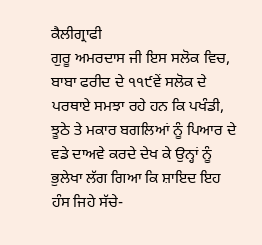ਕੈਲੀਗ੍ਰਾਫੀ
ਗੁਰੂ ਅਮਰਦਾਸ ਜੀ ਇਸ ਸਲੋਕ ਵਿਚ, ਬਾਬਾ ਫਰੀਦ ਦੇ ੧੧੯ਵੇਂ ਸਲੋਕ ਦੇ ਪਰਥਾਏ ਸਮਝਾ ਰਹੇ ਹਨ ਕਿ ਪਖੰਡੀ, ਝੂਠੇ ਤੇ ਮਕਾਰ ਬਗਲਿਆਂ ਨੂੰ ਪਿਆਰ ਦੇ ਵਡੇ ਦਾਅਵੇ ਕਰਦੇ ਦੇਖ ਕੇ ਉਨ੍ਹਾਂ ਨੂੰ ਭੁਲੇਖਾ ਲੱਗ ਗਿਆ ਕਿ ਸ਼ਾਇਦ ਇਹ ਹੰਸ ਜਿਹੇ ਸੱਚੇ-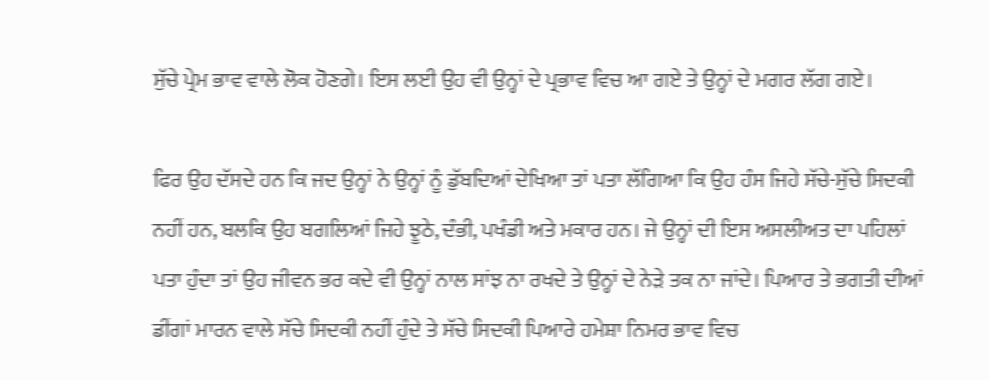ਸੁੱਚੇ ਪ੍ਰੇਮ ਭਾਵ ਵਾਲੇ ਲੋਕ ਹੋਣਗੇ। ਇਸ ਲਈ ਉਹ ਵੀ ਉਨ੍ਹਾਂ ਦੇ ਪ੍ਰਭਾਵ ਵਿਚ ਆ ਗਏ ਤੇ ਉਨ੍ਹਾਂ ਦੇ ਮਗਰ ਲੱਗ ਗਏ।

ਫਿਰ ਉਹ ਦੱਸਦੇ ਹਨ ਕਿ ਜਦ ਉਨ੍ਹਾਂ ਨੇ ਉਨ੍ਹਾਂ ਨੂੰ ਡੁੱਬਦਿਆਂ ਦੇਖਿਆ ਤਾਂ ਪਤਾ ਲੱਗਿਆ ਕਿ ਉਹ ਹੰਸ ਜਿਹੇ ਸੱਚੇ-ਸੁੱਚੇ ਸਿਦਕੀ ਨਹੀਂ ਹਨ, ਬਲਕਿ ਉਹ ਬਗਲਿਆਂ ਜਿਹੇ ਝੂਠੇ, ਦੰਭੀ, ਪਖੰਡੀ ਅਤੇ ਮਕਾਰ ਹਨ। ਜੇ ਉਨ੍ਹਾਂ ਦੀ ਇਸ ਅਸਲੀਅਤ ਦਾ ਪਹਿਲਾਂ ਪਤਾ ਹੁੰਦਾ ਤਾਂ ਉਹ ਜੀਵਨ ਭਰ ਕਦੇ ਵੀ ਉਨ੍ਹਾਂ ਨਾਲ ਸਾਂਝ ਨਾ ਰਖਦੇ ਤੇ ਉਨ੍ਹਾਂ ਦੇ ਨੇੜੇ ਤਕ ਨਾ ਜਾਂਦੇ। ਪਿਆਰ ਤੇ ਭਗਤੀ ਦੀਆਂ ਡੀਂਗਾਂ ਮਾਰਨ ਵਾਲੇ ਸੱਚੇ ਸਿਦਕੀ ਨਹੀਂ ਹੁੰਦੇ ਤੇ ਸੱਚੇ ਸਿਦਕੀ ਪਿਆਰੇ ਹਮੇਸ਼ਾ ਨਿਮਰ ਭਾਵ ਵਿਚ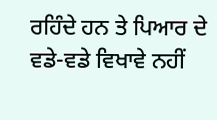ਰਹਿੰਦੇ ਹਨ ਤੇ ਪਿਆਰ ਦੇ ਵਡੇ-ਵਡੇ ਵਿਖਾਵੇ ਨਹੀਂ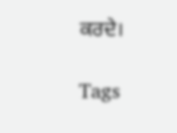ਕਰਦੇ।

Tags